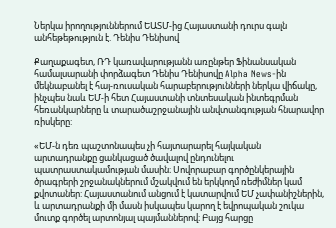Ներկա իրողություններում ԵԱՏՄ-ից Հայաստանի դուրս գալն անհեթեթություն է. Դենիս Դենիսով

Քաղաքագետ, ՌԴ կառավարությանն առընթեր Ֆինանսական համալսարանի փորձագետ Դենիս Դենիսովը Alpha News-ին մեկնաբանել է հայ-ռուսական հարաբերությունների ներկա վիճակը, ինչպես նաև ԵՄ-ի հետ Հայաստանի տնտեսական ինտեգրման հեռանկարները և տարածաշրջանային անվտանգության հնարավոր ռիսկերը:

«ԵՄ-ն դեռ պաշտոնապես չի հայտարարել հայկական արտադրանքը ցանկացած ծավալով ընդունելու պատրաստակամության մասին։ Սովորաբար գործընկերային ծրագրերի շրջանակներում մշակվում են երկկողմ ռեժիմներ կամ քվոտաներ: Հայաստանում անցում է կատարվում ԵՄ չափանիշներին, և արտադրանքի մի մասն իսկապես կարող է եվրոպական շուկա մուտք գործել արտոնյալ պայմաններով։ Բայց հարցը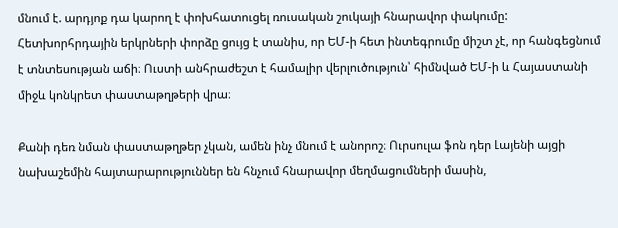մնում է. արդյոք դա կարող է փոխհատուցել ռուսական շուկայի հնարավոր փակումը: Հետխորհրդային երկրների փորձը ցույց է տանիս, որ ԵՄ-ի հետ ինտեգրումը միշտ չէ, որ հանգեցնում է տնտեսության աճի։ Ուստի անհրաժեշտ է համալիր վերլուծություն՝ հիմնված ԵՄ-ի և Հայաստանի միջև կոնկրետ փաստաթղթերի վրա։

Քանի դեռ նման փաստաթղթեր չկան, ամեն ինչ մնում է անորոշ։ Ուրսուլա ֆոն դեր Լայենի այցի նախաշեմին հայտարարություններ են հնչում հնարավոր մեղմացումների մասին,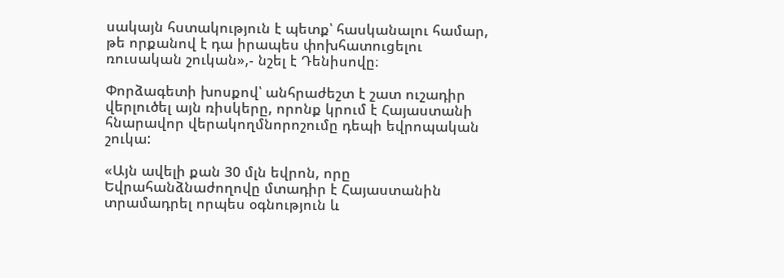սակայն հստակություն է պետք՝ հասկանալու համար, թե որքանով է դա իրապես փոխհատուցելու ռուսական շուկան»,- նշել է Դենիսովը։

Փորձագետի խոսքով՝ անհրաժեշտ է շատ ուշադիր վերլուծել այն ռիսկերը, որոնք կրում է Հայաստանի հնարավոր վերակողմնորոշումը դեպի եվրոպական շուկա:

«Այն ավելի քան 30 մլն եվրոն, որը Եվրահանձնաժողովը մտադիր է Հայաստանին տրամադրել որպես օգնություն և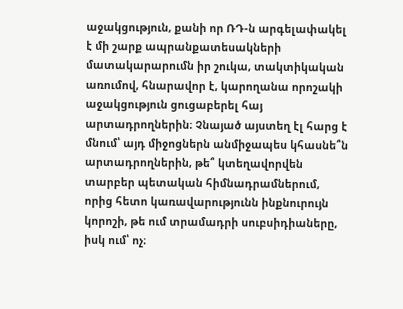աջակցություն, քանի որ ՌԴ-ն արգելափակել է մի շարք ապրանքատեսակների մատակարարումն իր շուկա, տակտիկական առումով, հնարավոր է, կարողանա որոշակի աջակցություն ցուցաբերել հայ արտադրողներին։ Չնայած այստեղ էլ հարց է մնում՝ այդ միջոցներն անմիջապես կհասնե՞ն արտադրողներին, թե՞ կտեղավորվեն տարբեր պետական հիմնադրամներում, որից հետո կառավարությունն ինքնուրույն կորոշի, թե ում տրամադրի սուբսիդիաները, իսկ ում՝ ոչ։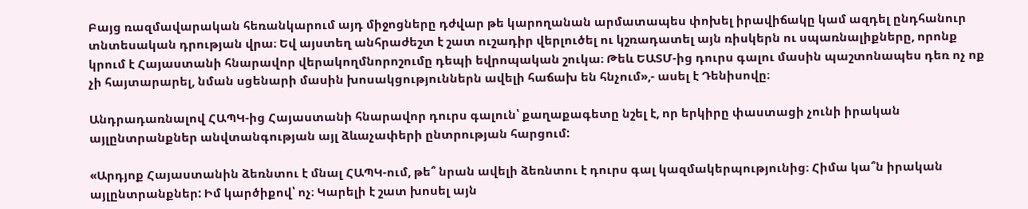Բայց ռազմավարական հեռանկարում այդ միջոցները դժվար թե կարողանան արմատապես փոխել իրավիճակը կամ ազդել ընդհանուր տնտեսական դրության վրա։ Եվ այստեղ անհրաժեշտ է շատ ուշադիր վերլուծել ու կշռադատել այն ռիսկերն ու սպառնալիքները, որոնք կրում է Հայաստանի հնարավոր վերակողմնորոշումը դեպի եվրոպական շուկա։ Թեև ԵԱՏՄ-ից դուրս գալու մասին պաշտոնապես դեռ ոչ ոք չի հայտարարել, նման սցենարի մասին խոսակցություններն ավելի հաճախ են հնչում»,- ասել է Դենիսովը։

Անդրադառնալով ՀԱՊԿ-ից Հայաստանի հնարավոր դուրս գալուն՝ քաղաքագետը նշել է, որ երկիրը փաստացի չունի իրական այլընտրանքներ անվտանգության այլ ձևաչափերի ընտրության հարցում:

«Արդյոք Հայաստանին ձեռնտու է մնալ ՀԱՊԿ-ում, թե՞ նրան ավելի ձեռնտու է դուրս գալ կազմակերպությունից։ Հիմա կա՞ն իրական այլընտրանքներ: Իմ կարծիքով՝ ոչ։ Կարելի է շատ խոսել այն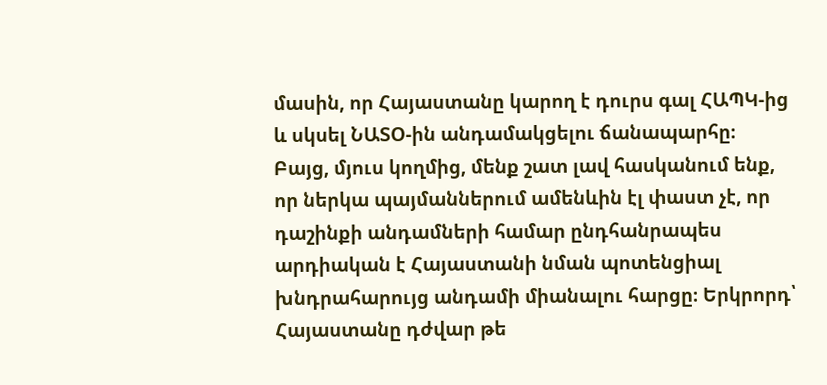մասին, որ Հայաստանը կարող է դուրս գալ ՀԱՊԿ-ից և սկսել ՆԱՏՕ-ին անդամակցելու ճանապարհը։ Բայց, մյուս կողմից, մենք շատ լավ հասկանում ենք, որ ներկա պայմաններում ամենևին էլ փաստ չէ, որ դաշինքի անդամների համար ընդհանրապես արդիական է Հայաստանի նման պոտենցիալ խնդրահարույց անդամի միանալու հարցը։ Երկրորդ՝ Հայաստանը դժվար թե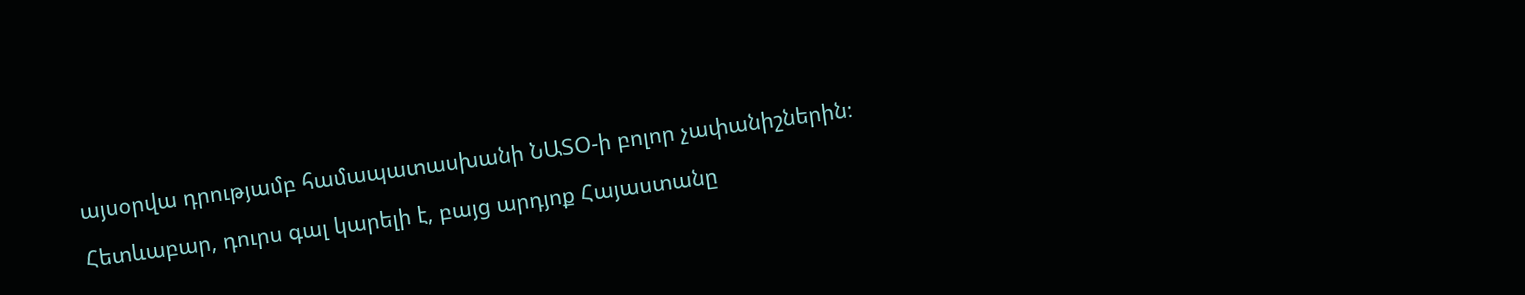այսօրվա դրությամբ համապատասխանի ՆԱՏՕ-ի բոլոր չափանիշներին։

Հետևաբար, դուրս գալ կարելի է, բայց արդյոք Հայաստանը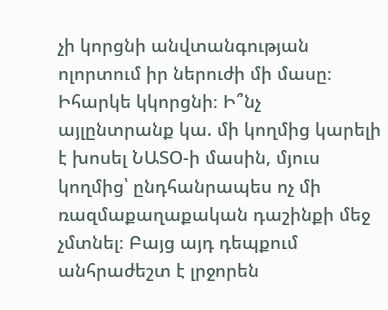չի կորցնի անվտանգության ոլորտում իր ներուժի մի մասը։ Իհարկե կկորցնի։ Ի՞նչ այլընտրանք կա. մի կողմից կարելի է խոսել ՆԱՏՕ-ի մասին, մյուս կողմից՝ ընդհանրապես ոչ մի ռազմաքաղաքական դաշինքի մեջ չմտնել։ Բայց այդ դեպքում անհրաժեշտ է լրջորեն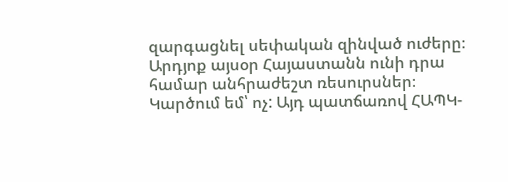զարգացնել սեփական զինված ուժերը։ Արդյոք այսօր Հայաստանն ունի դրա համար անհրաժեշտ ռեսուրսներ։ Կարծում եմ՝ ոչ: Այդ պատճառով ՀԱՊԿ-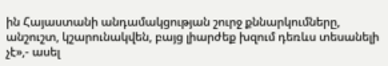ին Հայաստանի անդամակցության շուրջ քննարկումները, անշուշտ, կշարունակվեն, բայց լիարժեք խզում դեռևս տեսանելի չէ»,- ասել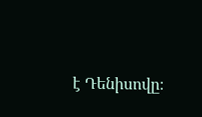է Դենիսովը։